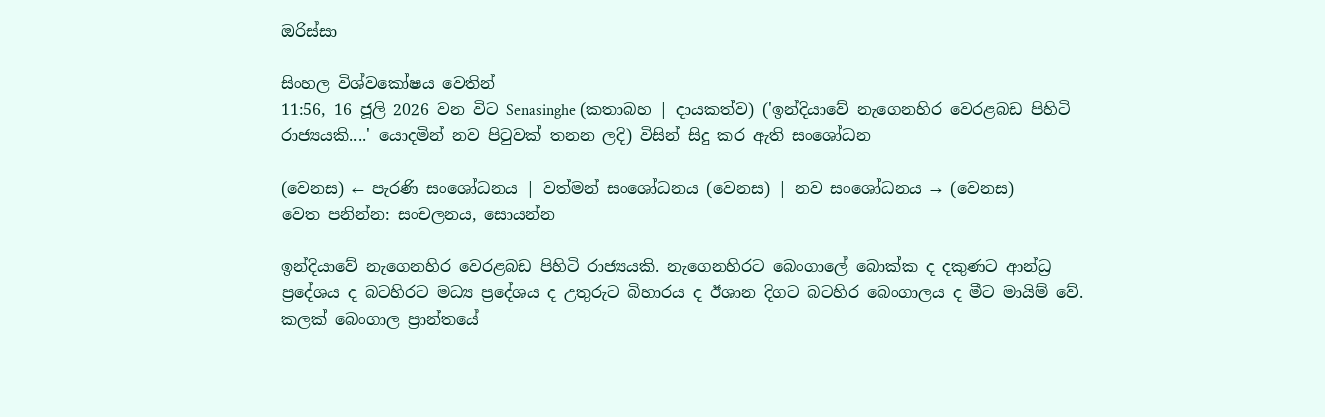ඔරිස්සා

සිංහල විශ්වකෝෂය වෙතින්
11:56, 16 ජූලි 2026 වන විට Senasinghe (කතාබහ | දායකත්ව) ('ඉන්දියාවේ නැගෙනහිර වෙරළබඩ පිහිටි රාජ්‍යයකි....' යොදමින් නව පිටුවක් තනන ලදි) විසින් සිදු කර ඇති සංශෝධන

(වෙනස) ← පැරණි සංශෝධනය | වත්මන් සංශෝධනය (වෙනස) | නව සංශෝධනය → (වෙනස)
වෙත පනින්න: සංචලනය, සොයන්න

ඉන්දියාවේ නැගෙනහිර වෙරළබඩ පිහිටි රාජ්‍යයකි. නැගෙනහිරට බෙංගාලේ බොක්ක ද දකුණට ආන්ධ්‍ර ප්‍රදේශය ද බටහිරට මධ්‍ය ප්‍රදේශය ද උතුරුට බිහාරය ද ඊශාන දිගට බටහිර බෙංගාලය ද මීට මායිම් වේ. කලක් බෙංගාල ප්‍රාන්තයේ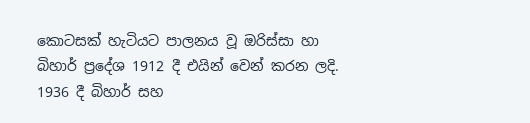කොටසක් හැටියට පාලනය වූ ඔරිස්සා හා බිහාර් ප්‍රදේශ 1912 දී එයින් වෙන් කරන ලදි. 1936 දී බිහාර් සහ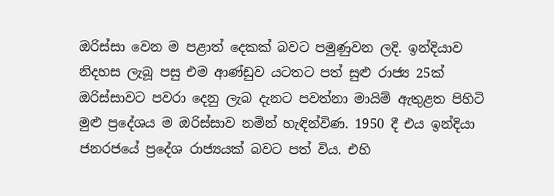ඔරිස්සා වෙන ම පළාත් දෙකක් බවට පමුණුවන ලදි. ඉන්දියාව නිදහස ලැබූ පසු එම ආණ්ඩුව යටතට පත් සුළු රාජ්‍ය 25ක් ඔරිස්සාවට පවරා දෙනු ලැබ දැනට පවත්නා මායිම් ඇතුළත පිහිටි මුළු ප්‍රදේශය ම ඔරිස්සාව නමින් හැඳින්විණ. 1950 දී එය ඉන්දියා ජනරජයේ ප්‍රදේශ රාජ්‍යයක් බවට පත් විය. එහි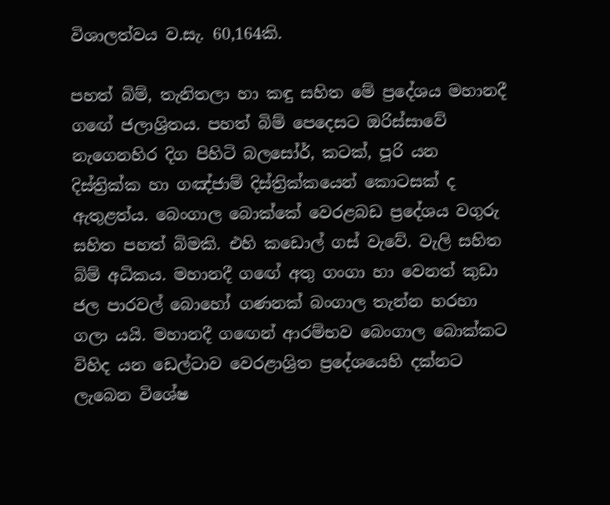විශාලත්වය ව.සැ. 60,164කි.

පහත් බිම්, තැනිතලා හා කඳු සහිත මේ ප්‍රදේශය මහානදී ගඟේ ජලාශ්‍රිතය. පහත් බිම් පෙදෙසට ඔරිස්සාවේ නැගෙනහිර දිග පිහිටි බලසෝර්, කටක්, පූරි යන දිස්ත්‍රික්ක හා ගඤ්ජාම් දිස්ත්‍රික්කයෙන් කොටසක් ද ඇතුළත්ය. බෙංගාල බොක්කේ වෙරළබඩ ප්‍රදේශය වගුරු සහිත පහත් බිමකි. එහි කඩොල් ගස් වැවේ. වැලි සහිත බිම් අධිකය. මහානදී ගඟේ අතු ගංගා හා වෙනත් කුඩා ජල පාරවල් බොහෝ ගණනක් බංගාල තැන්න හරහා ගලා යයි. මහානදී ගඟෙන් ආරම්භව බෙංගාල බොක්කට විහිද යන ඩෙල්ටාව වෙරළාශ්‍රිත ප්‍රදේශයෙහි දක්නට ලැබෙන විශේෂ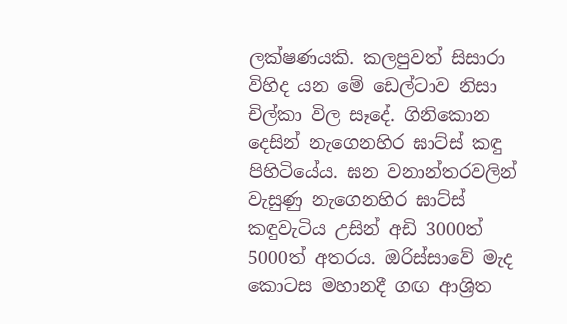ලක්ෂණයකි. කලපුවත් සිසාරා විහිද යන මේ ඩෙල්ටාව නිසා චිල්කා විල සෑදේ. ගිනිකොන දෙසින් නැගෙනහිර ඝාට්ස් කඳු පිහිටියේය. ඝන වනාන්තරවලින් වැසුණු නැගෙනහිර ඝාට්ස් කඳුවැටිය උසින් අඩි 3000ත් 5000ත් අතරය. ඔරිස්සාවේ මැද කොටස මහානදී ගඟ ආශ්‍රිත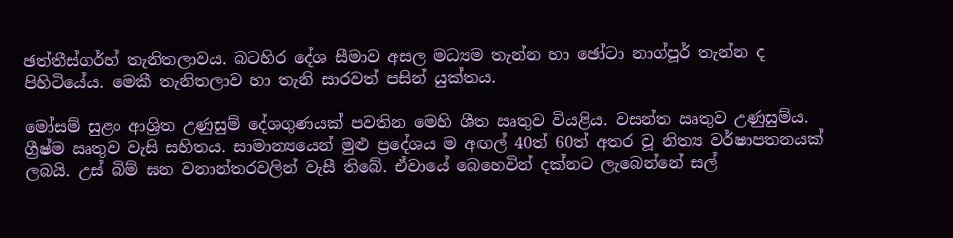ඡත්තීස්ගර්හ් තැනිතලාවය. බටහිර දේශ සීමාව අසල මධ්‍යම තැන්න හා ඡෝටා නාග්පූර් තැන්න ද පිහිටියේය. මෙකී තැනිතලාව හා තැනි සාරවත් පසින් යුක්තය.

මෝසම් සුළං ආශ්‍රිත උණුසුම් දේශගුණයක් පවතින මෙහි ශීත ඍතුව වියළිය. වසන්ත ඍතුව උණුසුම්ය. ග්‍රීෂ්ම ඍතුව වැසි සහිතය. සාමාන්‍යයෙන් මුළු ප්‍රදේශය ම අඟල් 40ත් 60ත් අතර වූ නිත්‍ය වර්ෂාපතනයක් ලබයි. උස් බිම් ඝන වනාන්තරවලින් වැසී තිබේ. ඒවායේ බෙහෙවින් දක්නට ලැබෙන්නේ සල්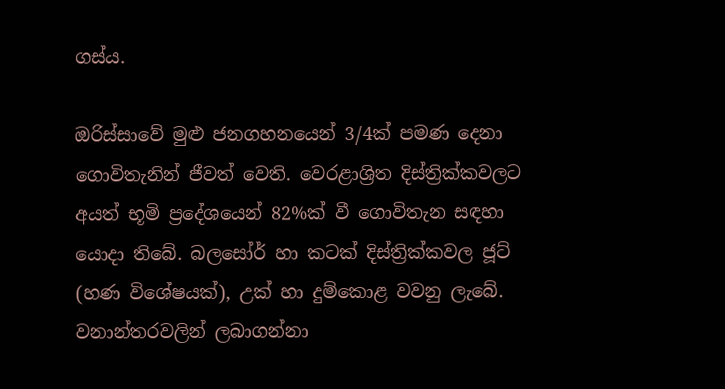ගස්ය.

ඔරිස්සාවේ මුළු ජනගහනයෙන් 3/4ක් පමණ දෙනා ගොවිතැනින් ජීවත් වෙති. වෙරළාශ්‍රිත දිස්ත්‍රික්කවලට අයත් භූමි ප්‍රදේශයෙන් 82%ක් වී ගොවිතැන සඳහා යොදා තිබේ. බලසෝර් හා කටක් දිස්ත්‍රික්කවල ජූට් (හණ විශේෂයක්), උක් හා දුම්කොළ වවනු ලැබේ. වනාන්තරවලින් ලබාගන්නා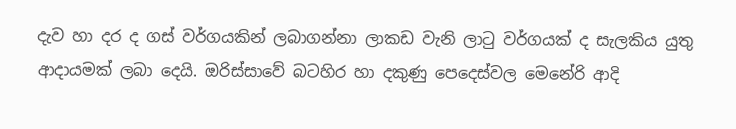දැව හා දර ද ගස් වර්ගයකින් ලබාගන්නා ලාකඩ වැනි ලාටු වර්ගයක් ද සැලකිය යුතු ආදායමක් ලබා දෙයි. ඔරිස්සාවේ බටහිර හා දකුණු පෙදෙස්වල මෙනේරි ආදි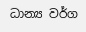ධාන්‍ය වර්ග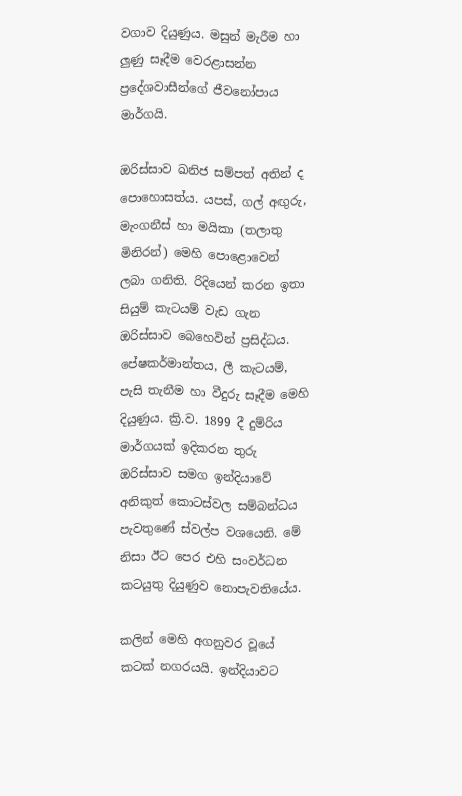වගාව දියුණුය. මසුන් මැරීම හා ලුණු සෑදීම වෙරළාසන්න ප්‍රදේශවාසීන්ගේ ජීවනෝපාය මාර්ගයි.

ඔරිස්සාව ඛනිජ සම්පත් අතින් ද පොහොසත්ය. යපස්, ගල් අඟුරු, මැංගනීස් හා මයිකා (තලාතු මිනිරන්) මෙහි පොළොවෙන් ලබා ගනිති. රිදියෙන් කරන ඉතා සියුම් කැටයම් වැඩ ගැන ඔරිස්සාව බෙහෙවින් ප්‍රසිද්ධය. පේෂකර්මාන්තය, ලී කැටයම්, පැසි තැනීම හා වීදුරු සෑදීම මෙහි දියුණුය. ක්‍රි.ව. 1899 දී දුම්රිය මාර්ගයක් ඉදිකරන තුරු ඔරිස්සාව සමග ඉන්දියාවේ අනිකුත් කොටස්වල සම්බන්ධය පැවතුණේ ස්වල්ප වශයෙනි. මේ නිසා ඊට පෙර එහි සංවර්ධන කටයුතු දියුණුව නොපැවතියේය.

කලින් මෙහි අගනුවර වූයේ කටක් නගරයයි. ඉන්දියාවට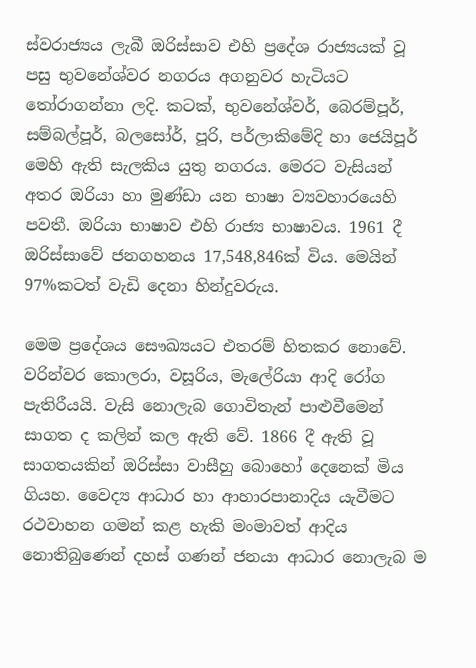ස්වරාජ්‍යය ලැබී ඔරිස්සාව එහි ප්‍රදේශ රාජ්‍යයක් වූ පසු භුවනේශ්වර නගරය අගනුවර හැටියට තෝරාගන්නා ලදි. කටක්, භුවනේශ්වර්, බෙරම්පූර්, සම්බල්පූර්, බලසෝර්, පූරි, පර්ලාකිමේදි හා ජෙයිපූර් මෙහි ඇති සැලකිය යුතු නගරය. මෙරට වැසියන් අතර ඔරියා හා මුණ්ඩා යන භාෂා ව්‍යවහාරයෙහි පවතී. ඔරියා භාෂාව එහි රාජ්‍ය භාෂාවය. 1961 දී ඔරිස්සාවේ ජනගහනය 17,548,846ක් විය. මෙයින් 97%කටත් වැඩි දෙනා හින්දුවරුය.

මෙම ප්‍රදේශය සෞඛ්‍යයට එතරම් හිතකර නොවේ. වරින්වර කොලරා, වසූරිය, මැලේරියා ආදි රෝග පැතිරීයයි. වැසි නොලැබ ගොවිතැන් පාළුවීමෙන් සාගත ද කලින් කල ඇති වේ. 1866 දී ඇති වූ සාගතයකින් ඔරිස්සා වාසීහු බොහෝ දෙනෙක් මිය ගියහ. වෛද්‍ය ආධාර හා ආහාරපානාදිය යැවීමට රථවාහන ගමන් කළ හැකි මංමාවත් ආදිය නොතිබුණෙන් දහස් ගණන් ජනයා ආධාර නොලැබ ම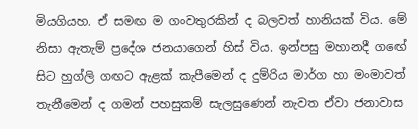මියගියහ. ඒ සමඟ ම ගංවතුරකින් ද බලවත් හානියක් විය. මේ නිසා ඇතැම් ප්‍රදේශ ජනයාගෙන් හිස් විය. ඉන්පසු මහානදී ගඟේ සිට හුග්ලි ගඟට ඇළක් කැපීමෙන් ද දුම්රිය මාර්ග හා මංමාවත් තැනීමෙන් ද ගමන් පහසුකම් සැලසුණෙන් නැවත ඒවා ජනාවාස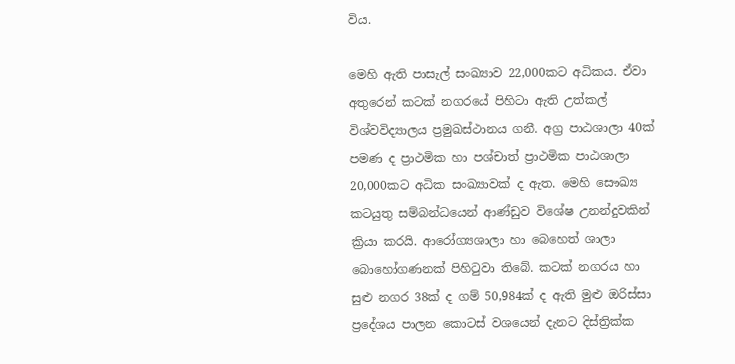විය.

මෙහි ඇති පාසැල් සංඛ්‍යාව 22,000කට අධිකය. ඒවා අතුරෙන් කටක් නගරයේ පිහිටා ඇති උත්කල් විශ්වවිද්‍යාලය ප්‍රමුඛස්ථානය ගනී. අග්‍ර පාඨශාලා 40ක් පමණ ද ප්‍රාථමික හා පශ්චාත් ප්‍රාථමික පාඨශාලා 20,000කට අධික සංඛ්‍යාවක් ද ඇත. මෙහි සෞඛ්‍ය කටයුතු සම්බන්ධයෙන් ආණ්ඩුව විශේෂ උනන්දුවකින් ක්‍රියා කරයි. ආරෝග්‍යශාලා හා බෙහෙත් ශාලා බොහෝගණනක් පිහිටුවා තිබේ. කටක් නගරය හා සුළු නගර 38ක් ද ගම් 50,984ක් ද ඇති මුළු ඔරිස්සා ප්‍රදේශය පාලන කොටස් වශයෙන් දැනට දිස්ත්‍රික්ක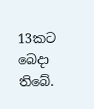13කට බෙදා තිබේ.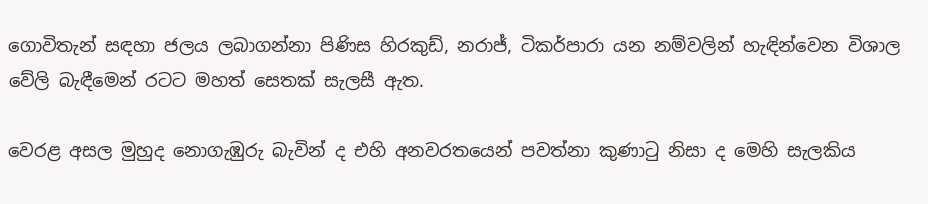ගොවිතැන් සඳහා ජලය ලබාගන්නා පිණිස හිරකුඩ්, නරාජ්, ටිකර්පාරා යන නම්වලින් හැඳින්වෙන විශාල වේලි බැඳීමෙන් රටට මහත් සෙතක් සැලසී ඇත.

වෙරළ අසල මුහුද නොගැඹුරු බැවින් ද එහි අනවරතයෙන් පවත්නා කුණාටු නිසා ද මෙහි සැලකිය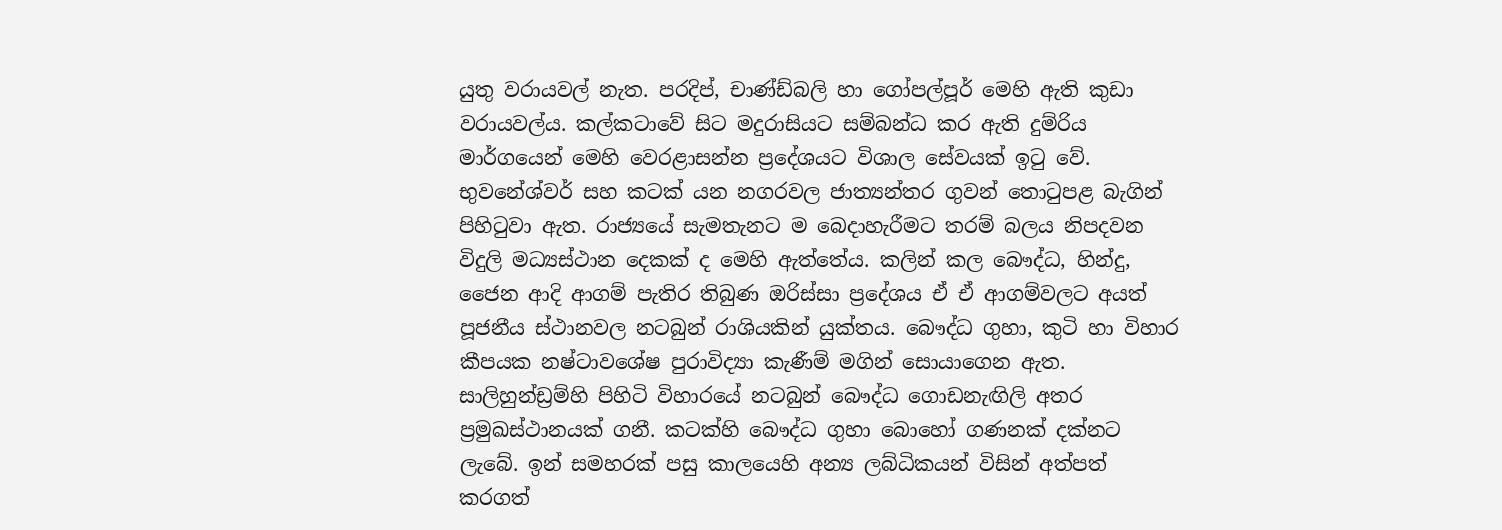යුතු වරායවල් නැත. පරදිප්, චාණ්ඩ්බලි හා ගෝපල්පූර් මෙහි ඇති කුඩා වරායවල්ය. කල්කටාවේ සිට මදුරාසියට සම්බන්ධ කර ඇති දුම්රිය මාර්ගයෙන් මෙහි වෙරළාසන්න ප්‍රදේශයට විශාල සේවයක් ඉටු වේ. භුවනේශ්වර් සහ කටක් යන නගරවල ජාත්‍යන්තර ගුවන් තොටුපළ බැගින් පිහිටුවා ඇත. රාජ්‍යයේ සැමතැනට ම බෙදාහැරීමට තරම් බලය නිපදවන විදුලි මධ්‍යස්ථාන දෙකක් ද මෙහි ඇත්තේය. කලින් කල බෞද්ධ, හින්දු, ජෛන ආදි ආගම් පැතිර තිබුණ ඔරිස්සා ප්‍රදේශය ඒ ඒ ආගම්වලට අයත් පූජනීය ස්ථානවල නටබුන් රාශියකින් යුක්තය. බෞද්ධ ගුහා, කුටි හා විහාර කීපයක නෂ්ටාවශේෂ පුරාවිද්‍යා කැණීම් මගින් සොයාගෙන ඇත. සාලිහුන්ඩ්‍රම්හි පිහිටි විහාරයේ නටබුන් බෞද්ධ ගොඩනැඟිලි අතර ප්‍රමුඛස්ථානයක් ගනී. කටක්හි බෞද්ධ ගුහා බොහෝ ගණනක් දක්නට ලැබේ. ඉන් සමහරක් පසු කාලයෙහි අන්‍ය ලබ්ධිකයන් විසින් අත්පත් කරගත්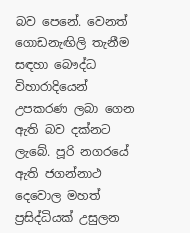බව පෙනේ. වෙනත් ගොඩනැඟිලි තැනීම සඳහා බෞද්ධ විහාරාදියෙන් උපකරණ ලබා ගෙන ඇති බව දක්නට ලැබේ. පූරි නගරයේ ඇති ජගන්නාථ දෙවොල මහත් ප්‍රසිද්ධියක් උසුලන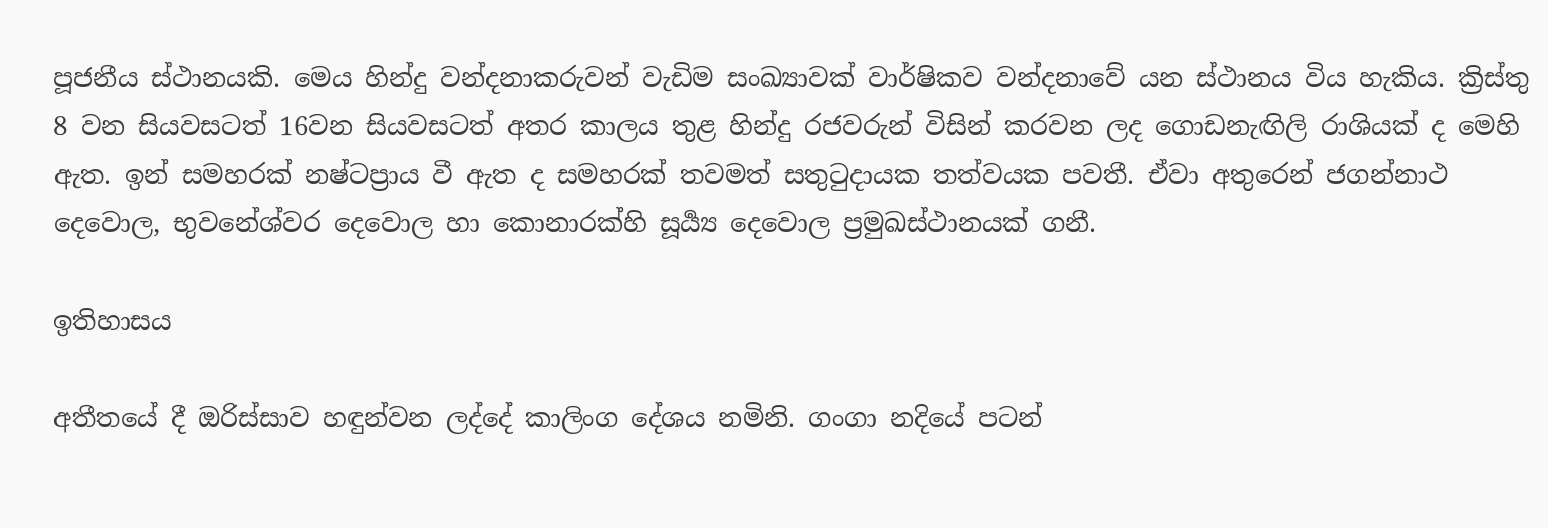පූජනීය ස්ථානයකි. මෙය හින්දු වන්දනාකරුවන් වැඩිම සංඛ්‍යාවක් වාර්ෂිකව වන්දනාවේ යන ස්ථානය විය හැකිය. ක්‍රිස්තු 8 වන සියවසටත් 16වන සියවසටත් අතර කාලය තුළ හින්දු රජවරුන් විසින් කරවන ලද ගොඩනැඟිලි රාශියක් ද මෙහි ඇත. ඉන් සමහරක් නෂ්ටප්‍රාය වී ඇත ද සමහරක් තවමත් සතුටුදායක තත්වයක පවතී. ඒවා අතුරෙන් ජගන්නාථ දෙවොල, භුවනේශ්වර දෙවොල හා කොනාරක්හි සූර්‍ය්‍ය දෙවොල ප්‍රමුඛස්ථානයක් ගනී.

ඉතිහාසය

අතීතයේ දී ඔරිස්සාව හඳුන්වන ලද්දේ කාලිංග දේශය නමිනි. ගංගා නදියේ පටන්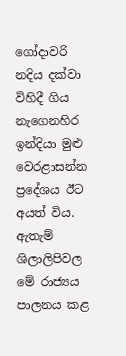ගෝදාවරි නදිය දක්වා විහිදී ගිය නැගෙනහිර ඉන්දියා මුළු වෙරළාසන්න ප්‍රදේශය ඊට අයත් විය. ඇතැම් ශිලාලිපිවල මේ රාජ්‍යය පාලනය කළ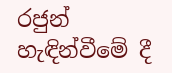රජුන් හැඳින්වීමේ දී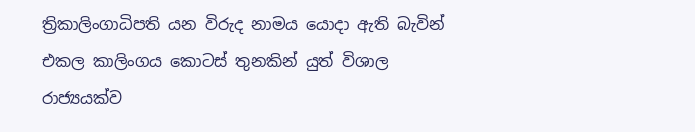ත්‍රිකාලිංගාධිපති යන විරුද නාමය යොදා ඇති බැවින් එකල කාලිංගය කොටස් තුනකින් යුත් විශාල රාජ්‍යයක්ව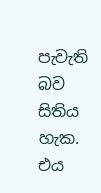පැවැති බව සිතිය හැක. එය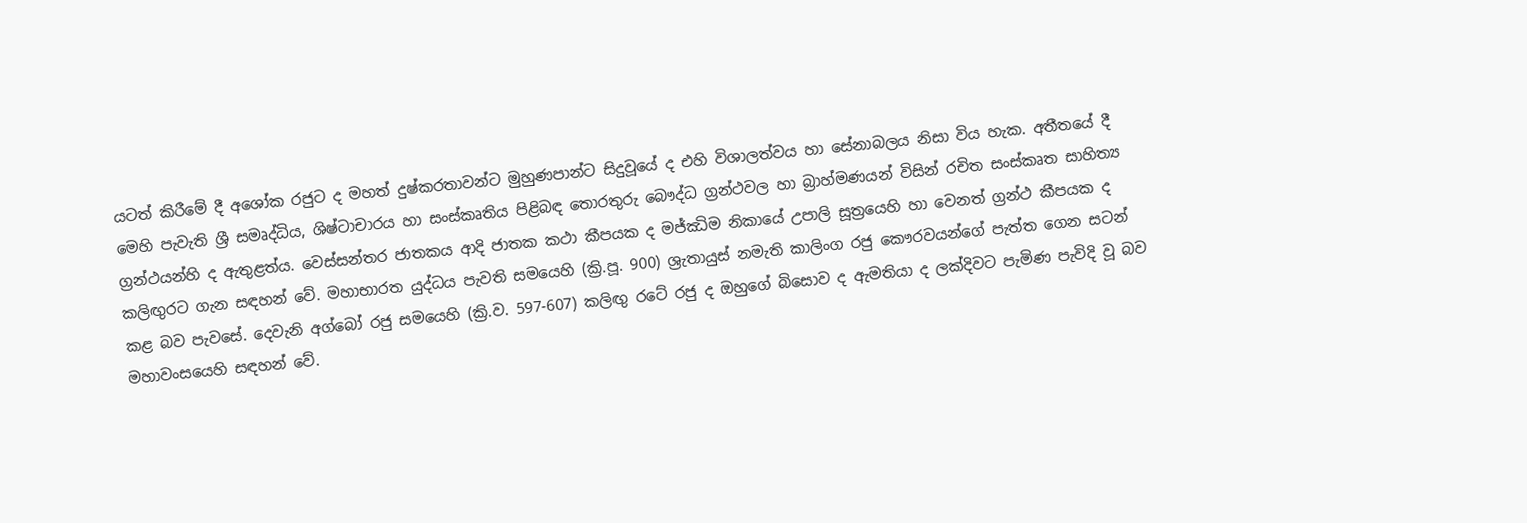යටත් කිරීමේ දී අශෝක රජුට ද මහත් දුෂ්කරතාවන්ට මුහුණපාන්ට සිදුවූයේ ද එහි විශාලත්වය හා සේනාබලය නිසා විය හැක. අතීතයේ දී මෙහි පැවැති ශ්‍රී සමෘද්ධිය, ශිෂ්ටාචාරය හා සංස්කෘතිය පිළිබඳ තොරතුරු බෞද්ධ ග්‍රන්ථවල හා බ්‍රාහ්මණයන් විසින් රචිත සංස්කෘත සාහිත්‍ය ග්‍රන්ථයන්හි ද ඇතුළත්ය. වෙස්සන්තර ජාතකය ආදි ජාතක කථා කීපයක ද මජ්ඣිම නිකායේ උපාලි සූත්‍රයෙහි හා වෙනත් ග්‍රන්ථ කීපයක ද කලිඟුරට ගැන සඳහන් වේ. මහාභාරත යුද්ධය පැවති සමයෙහි (ක්‍රි.පූ. 900) ශ්‍රැතායුස් නමැති කාලිංග රජු කෞරවයන්ගේ පැත්ත ගෙන සටන් කළ බව පැවසේ. දෙවැනි අග්බෝ රජු සමයෙහි (ක්‍රි.ව. 597-607) කලිඟු රටේ රජු ද ඔහුගේ බිසොව ද ඇමතියා ද ලක්දිවට පැමිණ පැවිදි වූ බව මහාවංසයෙහි සඳහන් වේ.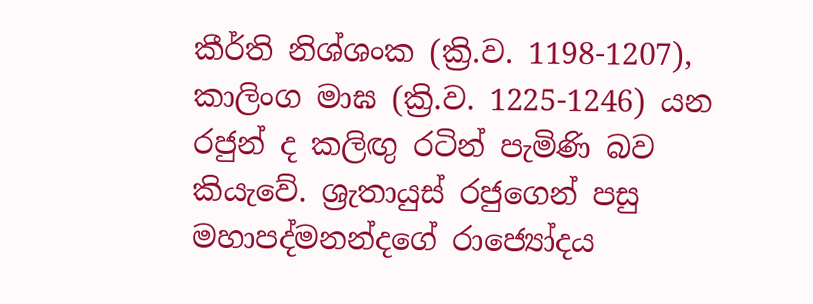කීර්ති නිශ්ශංක (ක්‍රි.ව. 1198-1207), කාලිංග මාඝ (ක්‍රි.ව. 1225-1246) යන රජුන් ද කලිඟු රටින් පැමිණි බව කියැවේ. ශ්‍රැතායුස් රජුගෙන් පසු මහාපද්මනන්දගේ රාජ්‍යෝදය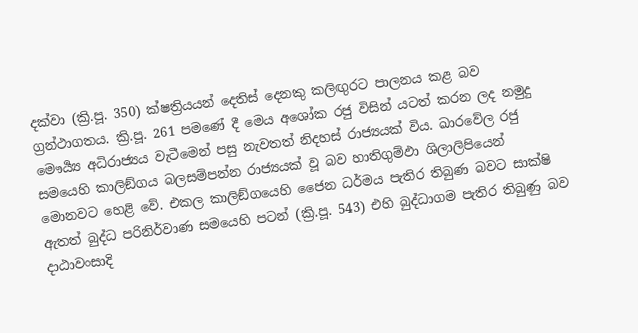දක්වා (ක්‍රි.පූ. 350) ක්ෂත්‍රියයන් දෙතිස් දෙනකු කලිඟුරට පාලනය කළ බව ග්‍රන්ථාගතය. ක්‍රි.පූ. 261 පමණේ දී මෙය අශෝක රජු විසින් යටත් කරන ලද නමුදු මෞර්‍ය්‍ය අධිරාජ්‍යය වැටීමෙන් පසු නැවතත් නිදහස් රාජ්‍යයක් විය. ඛාරවේල රජු සමයෙහි කාලිඞ්ගය බලසම්පන්න රාජ්‍යයක් වූ බව හාතිගුම්ඵා ශිලාලිපියෙන් මොනවට හෙළි වේ. එකල කාලිඞ්ගයෙහි ජෛන ධර්මය පැතිර තිබුණ බවට සාක්ෂි ඇතත් බුද්ධ පරිනිර්වාණ සමයෙහි පටන් (ක්‍රි.පූ. 543) එහි බුද්ධාගම පැතිර තිබුණු බව දාඨාවංසාදි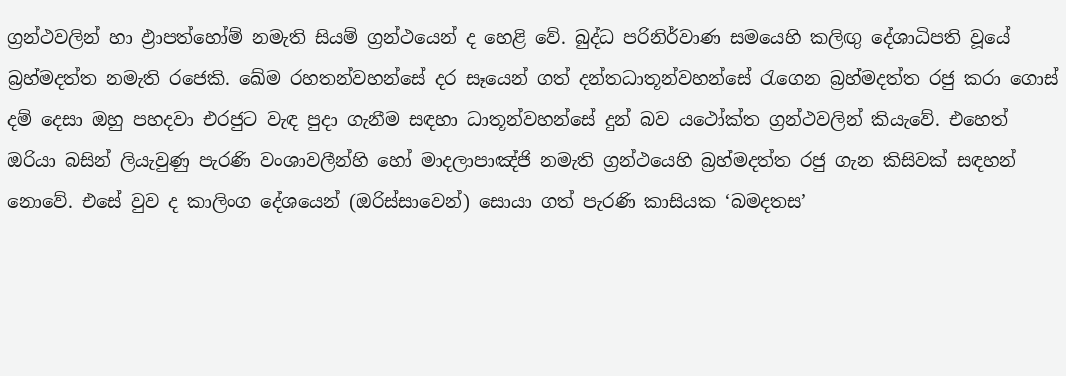ග්‍රන්ථවලින් හා ඵ්‍රාපත්හෝම් නමැති සියම් ග්‍රන්ථයෙන් ද හෙළි වේ. බුද්ධ පරිනිර්වාණ සමයෙහි කලිඟු දේශාධිපති වූයේ බ්‍රහ්මදත්ත නමැති රජෙකි. ඛේම රහතන්වහන්සේ දර සෑයෙන් ගත් දන්තධාතූන්වහන්සේ රැගෙන බ්‍රහ්මදත්ත රජු කරා ගොස් දම් දෙසා ඔහු පහදවා එරජුට වැඳ පුදා ගැනීම සඳහා ධාතූන්වහන්සේ දුන් බව යථෝක්ත ග්‍රන්ථවලින් කියැවේ. එහෙත් ඔරියා බසින් ලියැවුණු පැරණි වංශාවලීන්හි හෝ මාදලාපාඤ්ජි නමැති ග්‍රන්ථයෙහි බ්‍රහ්මදත්ත රජු ගැන කිසිවක් සඳහන් නොවේ. එසේ වුව ද කාලිංග දේශයෙන් (ඔරිස්සාවෙන්) සොයා ගත් පැරණි කාසියක ‘බමදතස’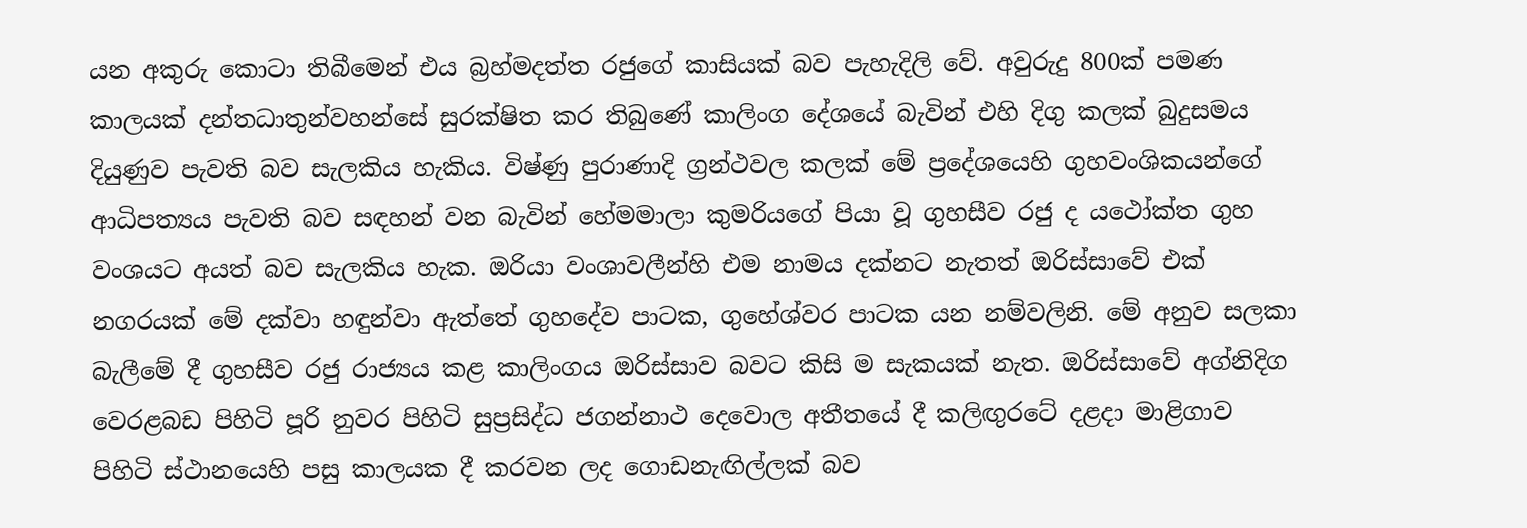යන අකුරු කොටා තිබීමෙන් එය බ්‍රහ්මදත්ත රජුගේ කාසියක් බව පැහැදිලි වේ. අවුරුදු 800ක් පමණ කාලයක් දන්තධාතුන්වහන්සේ සුරක්ෂිත කර තිබුණේ කාලිංග දේශයේ බැවින් එහි දිගු කලක් බුදුසමය දියුණුව පැවති බව සැලකිය හැකිය. විෂ්ණු පුරාණාදි ග්‍රන්ථවල කලක් මේ ප්‍රදේශයෙහි ගුහවංශිකයන්ගේ ආධිපත්‍යය පැවති බව සඳහන් වන බැවින් හේමමාලා කුමරියගේ පියා වූ ගුහසීව රජු ද යථෝක්ත ගුහ වංශයට අයත් බව සැලකිය හැක. ඔරියා වංශාවලීන්හි එම නාමය දක්නට නැතත් ඔරිස්සාවේ එක් නගරයක් මේ දක්වා හඳුන්වා ඇත්තේ ගුහදේව පාටක, ගුහේශ්වර පාටක යන නම්වලිනි. මේ අනුව සලකා බැලීමේ දී ගුහසීව රජු රාජ්‍යය කළ කාලිංගය ඔරිස්සාව බවට කිසි ම සැකයක් නැත. ඔරිස්සාවේ අග්නිදිග වෙරළබඩ පිහිටි පූරි නුවර පිහිටි සුප්‍රසිද්ධ ජගන්නාථ දෙවොල අතීතයේ දී කලිඟුරටේ දළදා මාළිගාව පිහිටි ස්ථානයෙහි පසු කාලයක දී කරවන ලද ගොඩනැඟිල්ලක් බව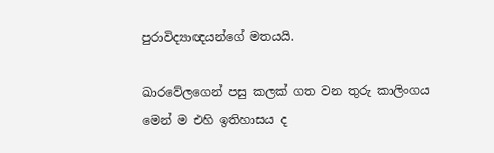පුරාවිද්‍යාඥයන්ගේ මතයයි.

ඛාරවේලගෙන් පසු කලක් ගත වන තුරු කාලිංගය මෙන් ම එහි ඉතිහාසය ද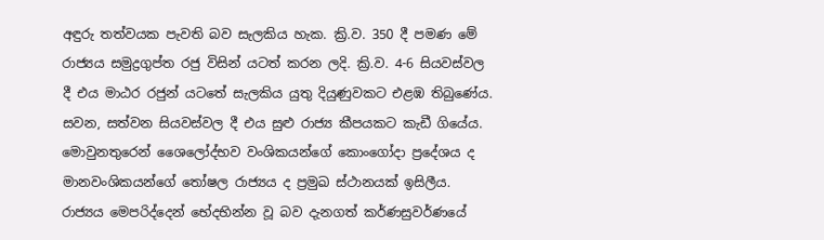අඳුරු තත්වයක පැවති බව සැලකිය හැක. ක්‍රි.ව. 350 දී පමණ මේ රාජ්‍යය සමුද්‍රගුප්ත රජු විසින් යටත් කරන ලදි. ක්‍රි.ව. 4-6 සියවස්වල දී එය මාඨර රජුන් යටතේ සැලකිය යුතු දියුණුවකට එළඹ තිබුණේය. සවන, සත්වන සියවස්වල දී එය සුළු රාජ්‍ය කීපයකට කැඩී ගියේය. මොවුනතුරෙන් ශෛලෝද්භව වංශිකයන්ගේ කොංගෝදා ප්‍රදේශය ද මානවංශිකයන්ගේ තෝෂල රාජ්‍යය ද ප්‍රමුඛ ස්ථානයක් ඉසිලීය. රාජ්‍යය මෙපරිද්දෙන් භේදභින්න වූ බව දැනගත් කර්ණසුවර්ණයේ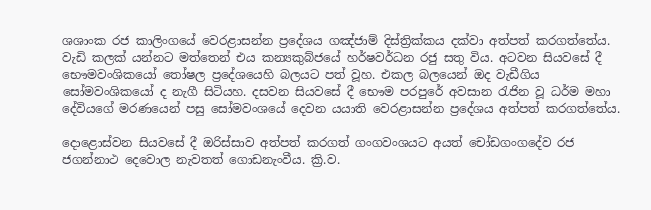ශශාංක රජ කාලිංගයේ වෙරළාසන්න ප්‍රදේශය ගඤ්ජාම් දිස්ත්‍රික්කය දක්වා අත්පත් කරගත්තේය. වැඩි කලක් යන්නට මත්තෙන් එය කන්‍යකුබ්ජයේ හර්ෂවර්ධන රජු සතු විය. අටවන සියවසේ දී භෞමවංශිකයෝ තෝෂල ප්‍රදේශයෙහි බලයට පත් වූහ. එකල බලයෙන් ඔද වැඩීගිය සෝමවංශිකයෝ ද නැගී සිටියහ. දසවන සියවසේ දී භෞම පරපුරේ අවසාන රැජින වූ ධර්ම මහා දේවියගේ මරණයෙන් පසු සෝමවංශයේ දෙවන යයාති වෙරළාසන්න ප්‍රදේශය අත්පත් කරගත්තේය.

දොළොස්වන සියවසේ දී ඔරිස්සාව අත්පත් කරගත් ගංගවංශයට අයත් චෝඩගංගදේව රජ ජගන්නාථ දෙවොල නැවතත් ගොඩනැංවීය. ක්‍රි.ව.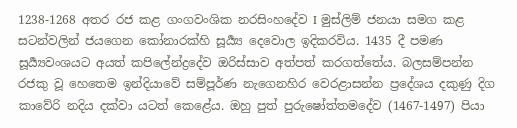1238-1268 අතර රජ කළ ගංගවංශික නරසිංහදේව I මුස්ලිම් ජනයා සමග කළ සටන්වලින් ජයගෙන කෝනාරක්හි සූය්‍යර්‍ දෙවොල ඉදිකරවිය. 1435 දී පමණ සූර්‍ය්‍යවංශයට අයත් කපිලේන්ද්‍රදේව ඔරිස්සාව අත්පත් කරගත්තේය. බලසම්පන්න රජකු වූ හෙතෙම ඉන්දියාවේ සම්පූර්ණ නැගෙනහිර වෙරළාසන්න ප්‍රදේශය දකුණු දිග කාවේරි නදිය දක්වා යටත් කෙළේය. ඔහු පුත් පුරුෂෝත්තමදේව (1467-1497) පියා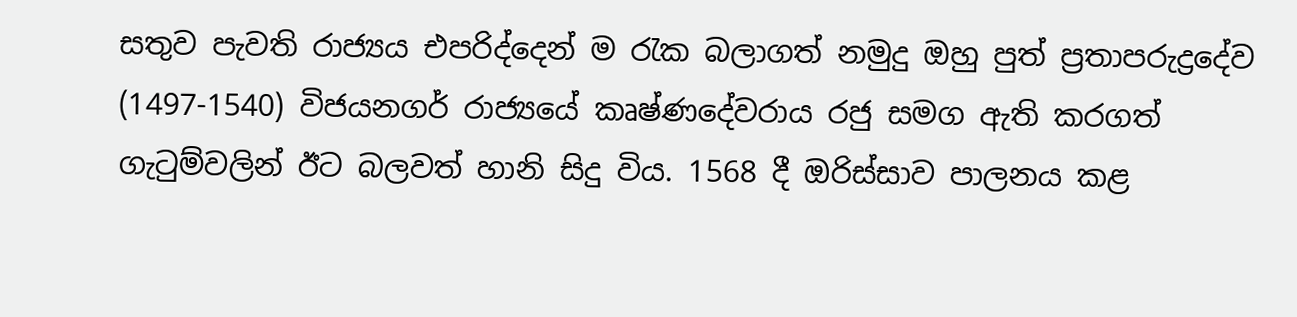සතුව පැවති රාජ්‍යය එපරිද්දෙන් ම රැක බලාගත් නමුදු ඔහු පුත් ප්‍රතාපරුද්‍රදේව (1497-1540) විජයනගර් රාජ්‍යයේ කෘෂ්ණදේවරාය රජු සමග ඇති කරගත් ගැටුම්වලින් ඊට බලවත් හානි සිදු විය. 1568 දී ඔරිස්සාව පාලනය කළ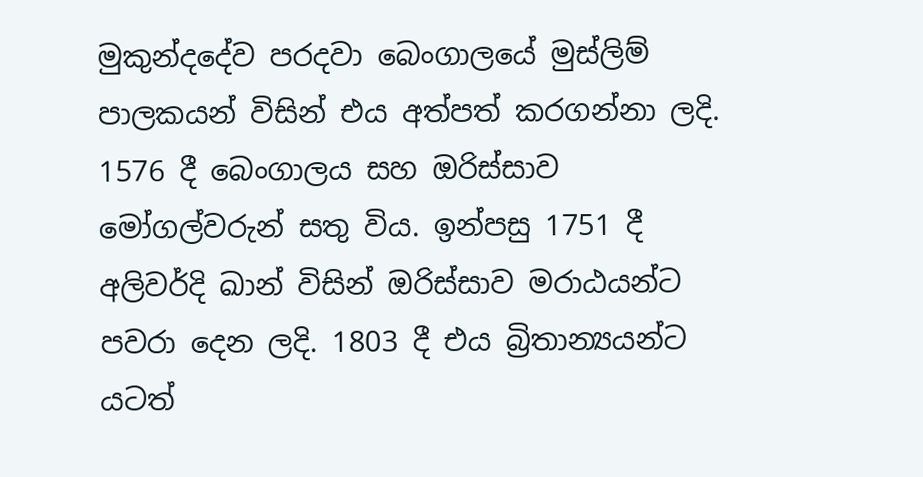මුකුන්දදේව පරදවා බෙංගාලයේ මුස්ලිම් පාලකයන් විසින් එය අත්පත් කරගන්නා ලදි. 1576 දී බෙංගාලය සහ ඔරිස්සාව මෝගල්වරුන් සතු විය. ඉන්පසු 1751 දී අලිවර්දි ඛාන් විසින් ඔරිස්සාව මරාඨයන්ට පවරා දෙන ලදි. 1803 දී එය බ්‍රිතාන්‍යයන්ට යටත්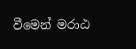වීමෙන් මරාඨ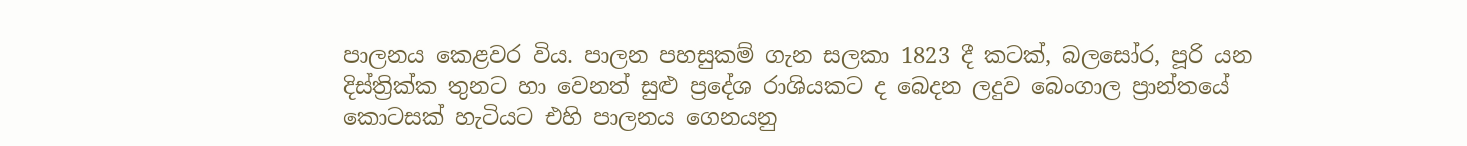පාලනය කෙළවර විය. පාලන පහසුකම් ගැන සලකා 1823 දී කටක්, බලසෝර, පූරි යන දිස්ත්‍රික්ක තුනට හා වෙනත් සුළු ප්‍රදේශ රාශියකට ද බෙදන ලදුව බෙංගාල ප්‍රාන්තයේ කොටසක් හැටියට එහි පාලනය ගෙනයනු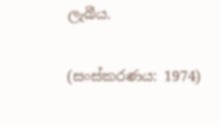ලැබීය.

(සංස්කරණය: 1974)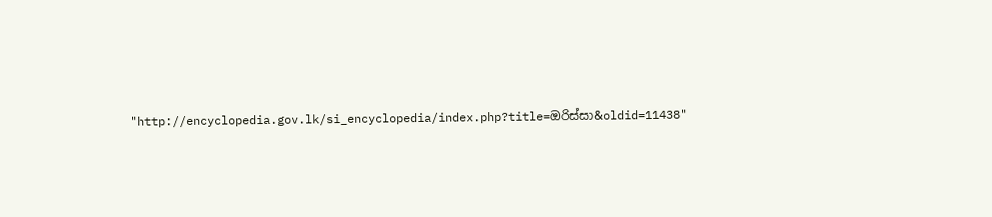"http://encyclopedia.gov.lk/si_encyclopedia/index.php?title=ඔරිස්සා&oldid=11438"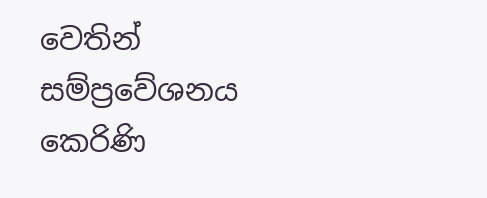වෙතින් සම්ප්‍රවේශනය කෙරිණි